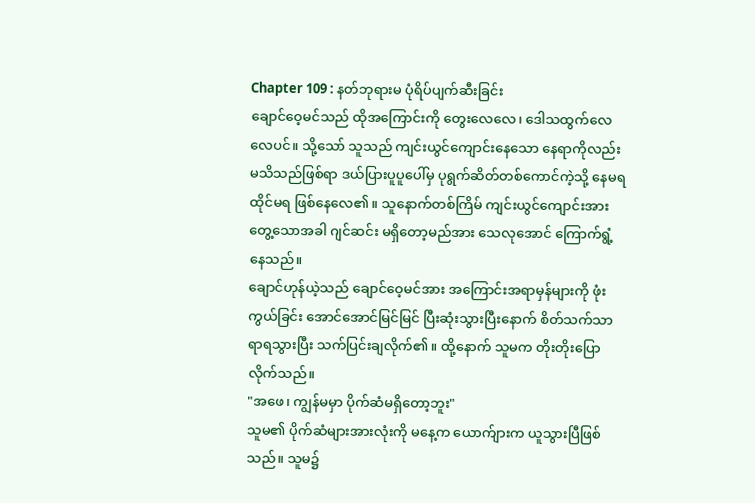Chapter 109 : နတ်ဘုရားမ ပုံရိပ်ပျက်ဆီးခြင်း
ချောင်ဝေ့မင်သည် ထိုအကြောင်းကို တွေးလေလေ၊ ဒေါသထွက်လေလေပင်။ သို့သော် သူသည် ကျင်းယွင်ကျောင်းနေသော နေရာကိုလည်း မသိသည်ဖြစ်ရာ ဒယ်ပြားပူပူပေါ်မှ ပုရွက်ဆိတ်တစ်ကောင်ကဲ့သို့ နေမရထိုင်မရ ဖြစ်နေလေ၏။ သူနောက်တစ်ကြိမ် ကျင်းယွင်ကျောင်းအား တွေ့သောအခါ ဂျင်ဆင်း မရှိတော့မည်အား သေလုအောင် ကြောက်ရွံ့နေသည်။
ချောင်ဟုန်ယဲ့သည် ချောင်ဝေ့မင်အား အကြောင်းအရာမှန်များကို ဖုံးကွယ်ခြင်း အောင်အောင်မြင်မြင် ပြီးဆုံးသွားပြီးနောက် စိတ်သက်သာရာရသွားပြီး သက်ပြင်းချလိုက်၏။ ထို့နောက် သူမက တိုးတိုးပြောလိုက်သည်။
"အဖေ၊ ကျွန်မမှာ ပိုက်ဆံမရှိတော့ဘူး"
သူမ၏ ပိုက်ဆံများအားလုံးကို မနေ့က ယောက်ျားက ယူသွားပြီဖြစ်သည်။ သူမ၌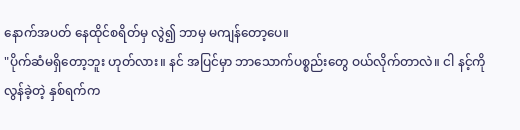နောက်အပတ် နေထိုင်စရိတ်မှ လွဲ၍ ဘာမှ မကျန်တော့ပေ။
"ပိုက်ဆံမရှိတော့ဘူး ဟုတ်လား။ နင် အပြင်မှာ ဘာသောက်ပစ္စည်းတွေ ဝယ်လိုက်တာလဲ။ ငါ နင့်ကို လွန်ခဲ့တဲ့ နှစ်ရက်က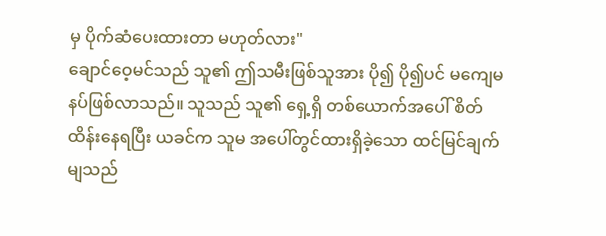မှ ပိုက်ဆံပေးထားတာ မဟုတ်လား"
ချောင်ဝေ့မင်သည် သူ၏ ဤသမီးဖြစ်သူအား ပို၍ ပို၍ပင် မကျေမနပ်ဖြစ်လာသည်။ သူသည် သူ၏ ရှေ့ရှိ တစ်ယောက်အပေါ် စိတ်ထိန်းနေရပြီး ယခင်က သူမ အပေါ်တွင်ထားရှိခဲ့သော ထင်မြင်ချက်မျသည်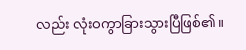လည်း လုံးဝကွာခြားသွားပြီဖြစ်၏။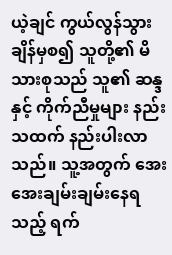ယဲ့ချင် ကွယ်လွန်သွားချိန်မှစ၍ သူတို့၏ မိသားစုသည် သူ၏ ဆန္ဒနှင့် ကိုက်ညီမှုများ နည်းသထက် နည်းပါးလာသည်။ သူ့အတွက် အေးအေးချမ်းချမ်းနေရသည့် ရက်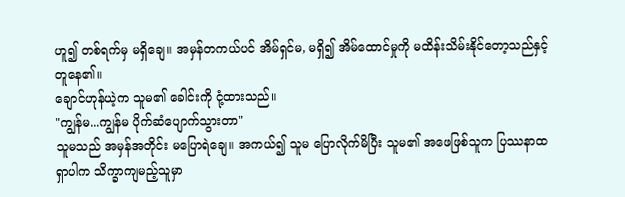ဟူ၍ တစ်ရက်မှ မရှိချေ။ အမှန်တကယ်ပင် အိမ်ရှင်မ, မရှိ၍ အိမ်ထောင်မှုကို မထိန်းသိမ်းနိုင်တော့သည်နှင့် တူနေ၏။
ချောင်ဟုန်ယဲ့က သူမ၏ ခေါင်းကို ငုံ့ထားသည်။
"ကျွန်မ...ကျွန်မ ပိုက်ဆံပျောက်သွားတာ"
သူမသည် အမှန်အတိုင်း မပြောရဲချေ။ အကယ်၍ သူမ ပြောလိုက်မိပြီး သူမ၏ အဖေဖြစ်သူက ပြဿနာထရှာပါက သိက္ခာကျမည့်သူမှာ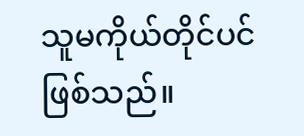သူမကိုယ်တိုင်ပင် ဖြစ်သည်။